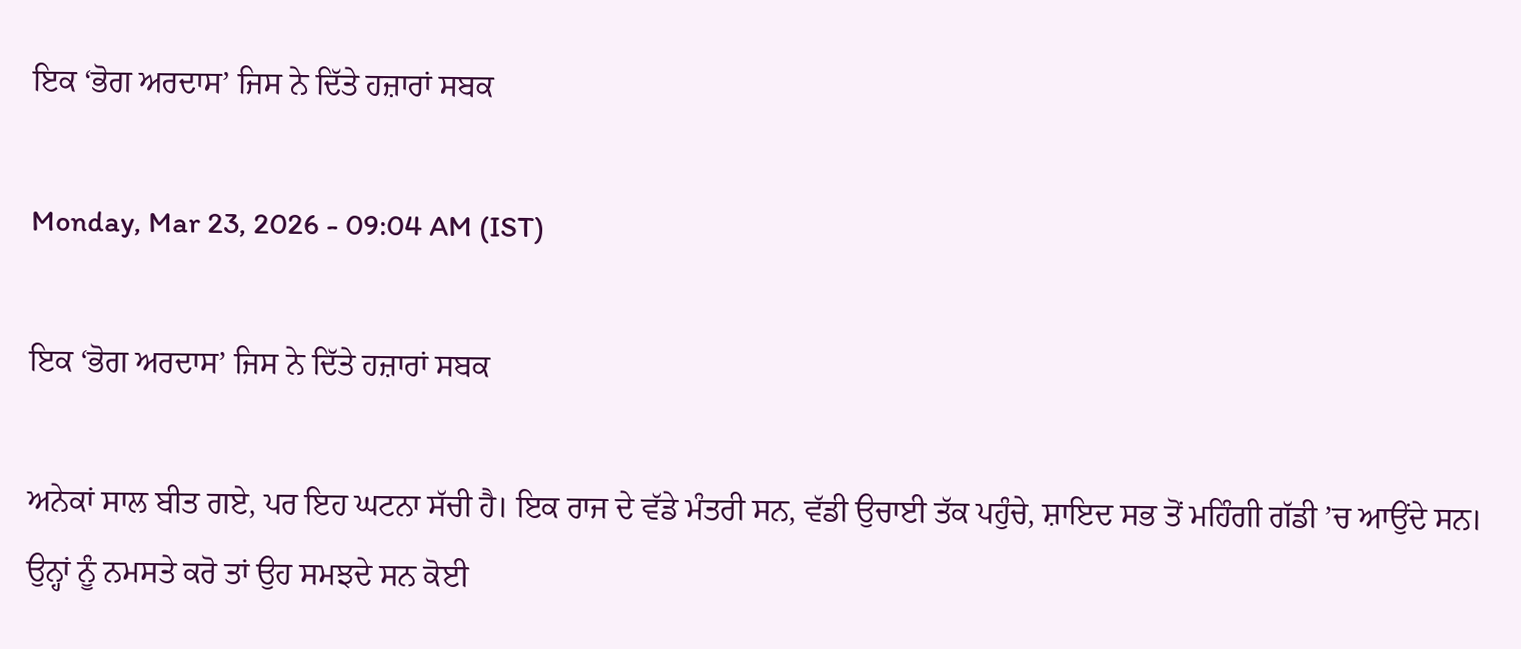ਇਕ ‘ਭੋਗ ਅਰਦਾਸ’ ਜਿਸ ਨੇ ਦਿੱਤੇ ਹਜ਼ਾਰਾਂ ਸਬਕ

Monday, Mar 23, 2026 - 09:04 AM (IST)

ਇਕ ‘ਭੋਗ ਅਰਦਾਸ’ ਜਿਸ ਨੇ ਦਿੱਤੇ ਹਜ਼ਾਰਾਂ ਸਬਕ

ਅਨੇਕਾਂ ਸਾਲ ਬੀਤ ਗਏ, ਪਰ ਇਹ ਘਟਨਾ ਸੱਚੀ ਹੈ। ਇਕ ਰਾਜ ਦੇ ਵੱਡੇ ਮੰਤਰੀ ਸਨ, ਵੱਡੀ ਉਚਾਈ ਤੱਕ ਪਹੁੰਚੇ, ਸ਼ਾਇਦ ਸਭ ਤੋਂ ਮਹਿੰਗੀ ਗੱਡੀ ’ਚ ਆਉਂਦੇ ਸਨ। ਉਨ੍ਹਾਂ ਨੂੰ ਨਮਸਤੇ ਕਰੋ ਤਾਂ ਉਹ ਸਮਝਦੇ ਸਨ ਕੋਈ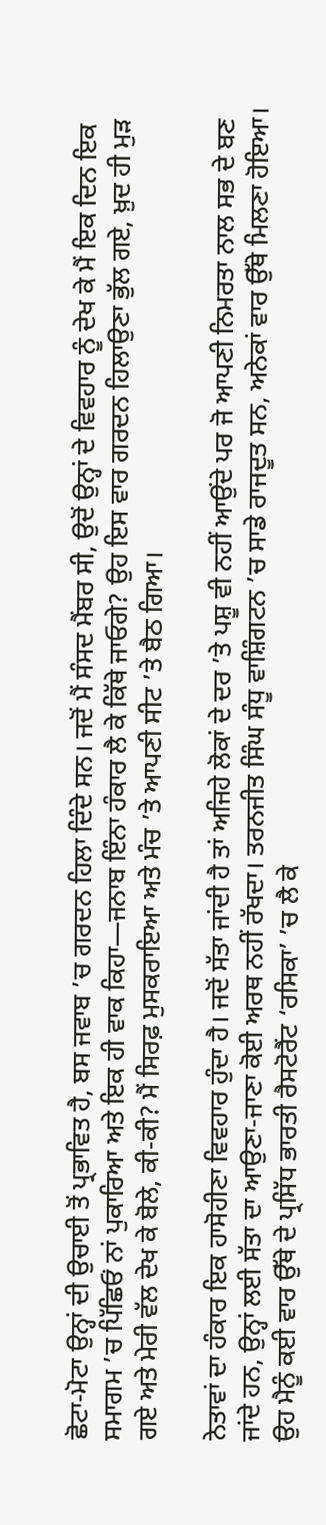ਛੋਟਾ-ਮੋਟਾ ਉਨ੍ਹਾਂ ਦੀ ਉਚਾਈ ਤੋਂ ਪ੍ਰਭਾਵਿਤ ਹੈ, ਬਸ ਜਵਾਬ ’ਚ ਗਰਦਨ ਹਿਲਾ ਦਿੰਦੇ ਸਨ। ਜਦੋਂ ਮੈਂ ਸੰਸਦ ਮੈਂਬਰ ਸੀ, ਉਦੋਂ ਉਨ੍ਹਾਂ ਦੇ ਵਿਵਹਾਰ ਨੂੰ ਦੇਖ ਕੇ ਮੈਂ ਇਕ ਦਿਨ ਇਕ ਸਮਾਗਮ ’ਚ ਪਿੱਛਿਓਂ ਨਾਂ ਪੁਕਾਰਿਆ ਅਤੇ ਇਕ ਹੀ ਵਾਕ ਕਿਹਾ—ਜਨਾਬ ਇੰਨਾ ਹੰਕਾਰ ਲੈ ਕੇ ਕਿੱਥੇ ਜਾਓਗੇ? ਉਹ ਇਸ ਵਾਰ ਗਰਦਨ ਹਿਲਾਉਣਾ ਭੁੱਲ ਗਏ, ਖ਼ੁਦ ਹੀ ਮੁੜ ਗਏ ਅਤੇ ਮੇਰੀ ਵੱਲ ਦੇਖ ਕੇ ਬੋਲੇ, ਕੀ-ਕੀ? ਮੈਂ ਸਿਰਫ਼ ਮੁਸਕਰਾਇਆ ਅਤੇ ਮੰਚ ’ਤੇ ਆਪਣੀ ਸੀਟ ’ਤੇ ਬੈਠ ਗਿਆ।

ਨੇਤਾਵਾਂ ਦਾ ਹੰਕਾਰ ਇਕ ਹਾਸੋਹੀਣਾ ਵਿਵਹਾਰ ਹੁੰਦਾ ਹੈ। ਜਦੋਂ ਸੱਤਾ ਜਾਂਦੀ ਹੈ ਤਾਂ ਅਜਿਹੇ ਲੋਕਾਂ ਦੇ ਦਰ ’ਤੇ ਪਸ਼ੂ ਵੀ ਨਹੀਂ ਆਉਂਦੇ ਪਰ ਜੋ ਆਪਣੀ ਨਿਮਰਤਾ ਨਾਲ ਸਭ ਦੇ ਬਣ ਜਾਂਦੇ ਹਨ, ਉਨ੍ਹਾਂ ਲਈ ਸੱਤਾ ਦਾ ਆਉਣਾ-ਜਾਣਾ ਕੋਈ ਅਰਥ ਨਹੀਂ ਰੱਖਦਾ। ਤਰਨਜੀਤ ਸਿੰਘ ਸੰਧੂ ਵਾਸ਼ਿੰਗਟਨ ’ਚ ਸਾਡੇ ਰਾਜਦੂਤ ਸਨ, ਅਨੇਕਾਂ ਵਾਰ ਉੱਥੇ ਮਿਲਣਾ ਹੋਇਆ। ਉਹ ਮੈਨੂੰ ਕਈ ਵਾਰ ਉੱਥੇ ਦੇ ਪ੍ਰਸਿੱਧ ਭਾਰਤੀ ਰੈਸਟੋਰੈਂਟ ‘ਰਸਿਕਾ’ ’ਚ ਲੈ ਕੇ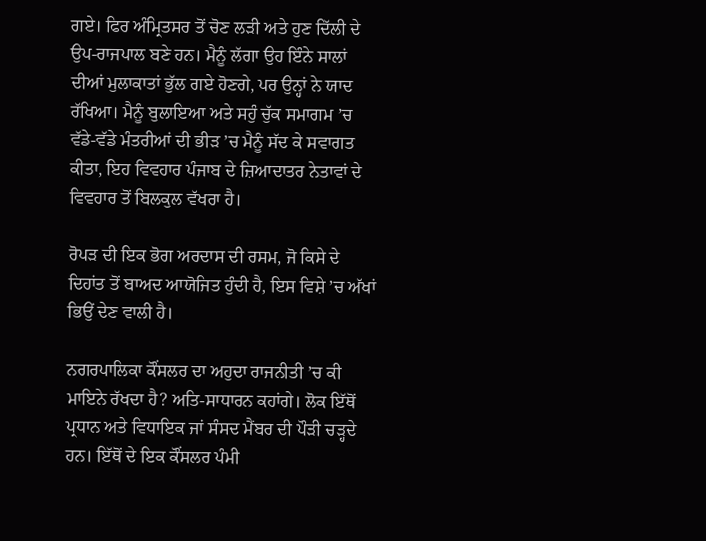ਗਏ। ਫਿਰ ਅੰਮ੍ਰਿਤਸਰ ਤੋਂ ਚੋਣ ਲੜੀ ਅਤੇ ਹੁਣ ਦਿੱਲੀ ਦੇ ਉਪ-ਰਾਜਪਾਲ ਬਣੇ ਹਨ। ਮੈਨੂੰ ਲੱਗਾ ਉਹ ਇੰਨੇ ਸਾਲਾਂ ਦੀਆਂ ਮੁਲਾਕਾਤਾਂ ਭੁੱਲ ਗਏ ਹੋਣਗੇ, ਪਰ ਉਨ੍ਹਾਂ ਨੇ ਯਾਦ ਰੱਖਿਆ। ਮੈਨੂੰ ਬੁਲਾਇਆ ਅਤੇ ਸਹੁੰ ਚੁੱਕ ਸਮਾਗਮ ’ਚ ਵੱਡੇ-ਵੱਡੇ ਮੰਤਰੀਆਂ ਦੀ ਭੀੜ ’ਚ ਮੈਨੂੰ ਸੱਦ ਕੇ ਸਵਾਗਤ ਕੀਤਾ, ਇਹ ਵਿਵਹਾਰ ਪੰਜਾਬ ਦੇ ਜ਼ਿਆਦਾਤਰ ਨੇਤਾਵਾਂ ਦੇ ਵਿਵਹਾਰ ਤੋਂ ਬਿਲਕੁਲ ਵੱਖਰਾ ਹੈ।

ਰੋਪੜ ਦੀ ਇਕ ਭੋਗ ਅਰਦਾਸ ਦੀ ਰਸਮ, ਜੋ ਕਿਸੇ ਦੇ ਦਿਹਾਂਤ ਤੋਂ ਬਾਅਦ ਆਯੋਜਿਤ ਹੁੰਦੀ ਹੈ, ਇਸ ਵਿਸ਼ੇ ’ਚ ਅੱਖਾਂ ਭਿਉਂ ਦੇਣ ਵਾਲੀ ਹੈ।

ਨਗਰਪਾਲਿਕਾ ਕੌਂਸਲਰ ਦਾ ਅਹੁਦਾ ਰਾਜਨੀਤੀ ’ਚ ਕੀ ਮਾਇਨੇ ਰੱਖਦਾ ਹੈ? ਅਤਿ-ਸਾਧਾਰਨ ਕਹਾਂਗੇ। ਲੋਕ ਇੱਥੋਂ ਪ੍ਰਧਾਨ ਅਤੇ ਵਿਧਾਇਕ ਜਾਂ ਸੰਸਦ ਮੈਂਬਰ ਦੀ ਪੌੜੀ ਚੜ੍ਹਦੇ ਹਨ। ਇੱਥੋਂ ਦੇ ਇਕ ਕੌਂਸਲਰ ਪੰਮੀ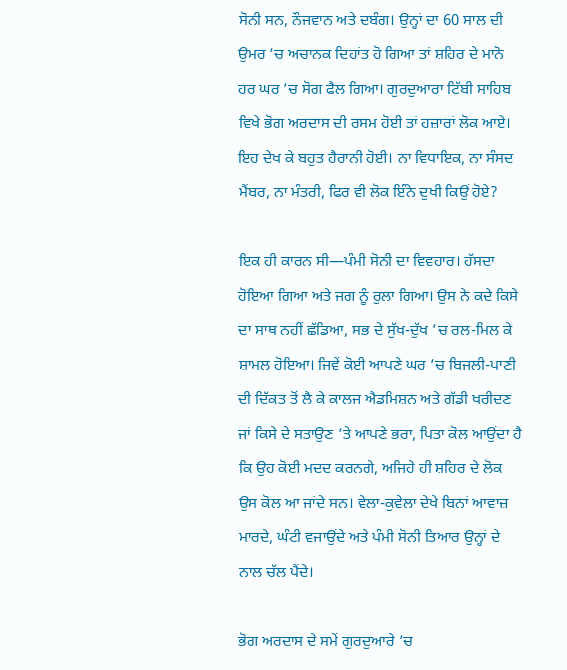ਸੋਨੀ ਸਨ, ਨੌਜਵਾਨ ਅਤੇ ਦਬੰਗ। ਉਨ੍ਹਾਂ ਦਾ 60 ਸਾਲ ਦੀ ਉਮਰ ’ਚ ਅਚਾਨਕ ਦਿਹਾਂਤ ਹੋ ਗਿਆ ਤਾਂ ਸ਼ਹਿਰ ਦੇ ਮਾਨੋ ਹਰ ਘਰ ’ਚ ਸੋਗ ਫੈਲ ਗਿਆ। ਗੁਰਦੁਆਰਾ ਟਿੱਬੀ ਸਾਹਿਬ ਵਿਖੇ ਭੋਗ ਅਰਦਾਸ ਦੀ ਰਸਮ ਹੋਈ ਤਾਂ ਹਜ਼ਾਰਾਂ ਲੋਕ ਆਏ। ਇਹ ਦੇਖ ਕੇ ਬਹੁਤ ਹੈਰਾਨੀ ਹੋਈ। ਨਾ ਵਿਧਾਇਕ, ਨਾ ਸੰਸਦ ਮੈਂਬਰ, ਨਾ ਮੰਤਰੀ, ਫਿਰ ਵੀ ਲੋਕ ਇੰਨੇ ਦੁਖੀ ਕਿਉਂ ਹੋਏ?

ਇਕ ਹੀ ਕਾਰਨ ਸੀ—ਪੰਮੀ ਸੋਨੀ ਦਾ ਵਿਵਹਾਰ। ਹੱਸਦਾ ਹੋਇਆ ਗਿਆ ਅਤੇ ਜਗ ਨੂੰ ਰੁਲਾ ਗਿਆ। ਉਸ ਨੇ ਕਦੇ ਕਿਸੇ ਦਾ ਸਾਥ ਨਹੀਂ ਛੱਡਿਆ, ਸਭ ਦੇ ਸੁੱਖ-ਦੁੱਖ ’ਚ ਰਲ-ਮਿਲ ਕੇ ਸ਼ਾਮਲ ਹੋਇਆ। ਜਿਵੇਂ ਕੋਈ ਆਪਣੇ ਘਰ ’ਚ ਬਿਜਲੀ-ਪਾਣੀ ਦੀ ਦਿੱਕਤ ਤੋਂ ਲੈ ਕੇ ਕਾਲਜ ਐਡਮਿਸ਼ਨ ਅਤੇ ਗੱਡੀ ਖਰੀਦਣ ਜਾਂ ਕਿਸੇ ਦੇ ਸਤਾਉਣ ’ਤੇ ਆਪਣੇ ਭਰਾ, ਪਿਤਾ ਕੋਲ ਆਉਂਦਾ ਹੈ ਕਿ ਉਹ ਕੋਈ ਮਦਦ ਕਰਨਗੇ, ਅਜਿਹੇ ਹੀ ਸ਼ਹਿਰ ਦੇ ਲੋਕ ਉਸ ਕੋਲ ਆ ਜਾਂਦੇ ਸਨ। ਵੇਲਾ-ਕੁਵੇਲਾ ਦੇਖੇ ਬਿਨਾਂ ਆਵਾਜ਼ ਮਾਰਦੇ, ਘੰਟੀ ਵਜਾਉਂਦੇ ਅਤੇ ਪੰਮੀ ਸੋਨੀ ਤਿਆਰ ਉਨ੍ਹਾਂ ਦੇ ਨਾਲ ਚੱਲ ਪੈਂਦੇ।

ਭੋਗ ਅਰਦਾਸ ਦੇ ਸਮੇਂ ਗੁਰਦੁਆਰੇ ’ਚ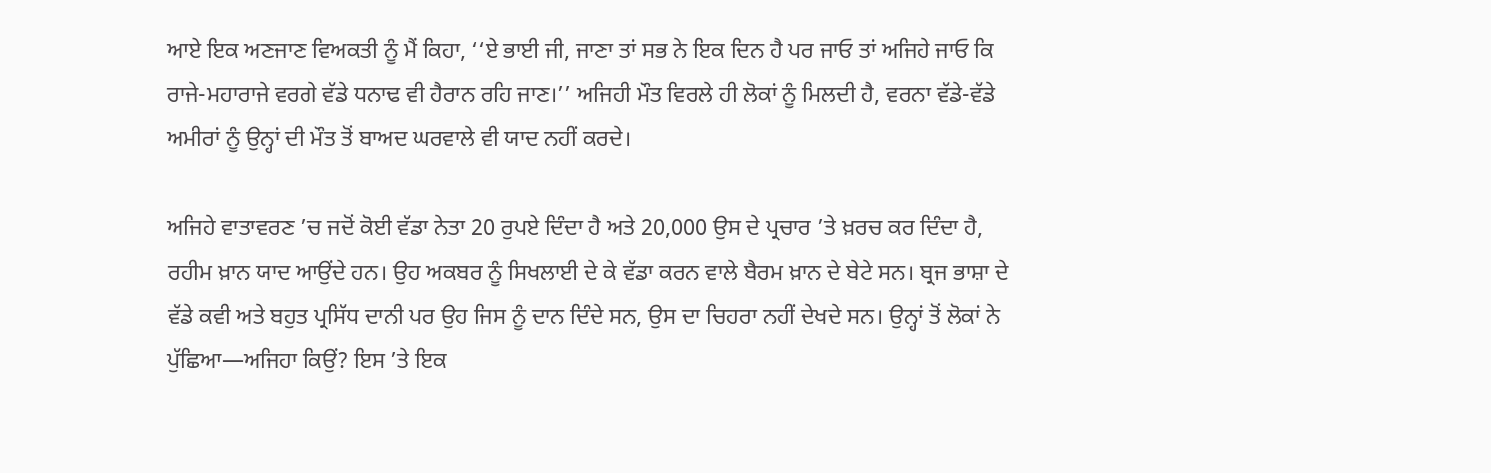ਆਏ ਇਕ ਅਣਜਾਣ ਵਿਅਕਤੀ ਨੂੰ ਮੈਂ ਕਿਹਾ, ‘‘ਏ ਭਾਈ ਜੀ, ਜਾਣਾ ਤਾਂ ਸਭ ਨੇ ਇਕ ਦਿਨ ਹੈ ਪਰ ਜਾਓ ਤਾਂ ਅਜਿਹੇ ਜਾਓ ਕਿ ਰਾਜੇ-ਮਹਾਰਾਜੇ ਵਰਗੇ ਵੱਡੇ ਧਨਾਢ ਵੀ ਹੈਰਾਨ ਰਹਿ ਜਾਣ।’’ ਅਜਿਹੀ ਮੌਤ ਵਿਰਲੇ ਹੀ ਲੋਕਾਂ ਨੂੰ ਮਿਲਦੀ ਹੈ, ਵਰਨਾ ਵੱਡੇ-ਵੱਡੇ ਅਮੀਰਾਂ ਨੂੰ ਉਨ੍ਹਾਂ ਦੀ ਮੌਤ ਤੋਂ ਬਾਅਦ ਘਰਵਾਲੇ ਵੀ ਯਾਦ ਨਹੀਂ ਕਰਦੇ।

ਅਜਿਹੇ ਵਾਤਾਵਰਣ ’ਚ ਜਦੋਂ ਕੋਈ ਵੱਡਾ ਨੇਤਾ 20 ਰੁਪਏ ਦਿੰਦਾ ਹੈ ਅਤੇ 20,000 ਉਸ ਦੇ ਪ੍ਰਚਾਰ ’ਤੇ ਖ਼ਰਚ ਕਰ ਦਿੰਦਾ ਹੈ, ਰਹੀਮ ਖ਼ਾਨ ਯਾਦ ਆਉਂਦੇ ਹਨ। ਉਹ ਅਕਬਰ ਨੂੰ ਸਿਖਲਾਈ ਦੇ ਕੇ ਵੱਡਾ ਕਰਨ ਵਾਲੇ ਬੈਰਮ ਖ਼ਾਨ ਦੇ ਬੇਟੇ ਸਨ। ਬ੍ਰਜ ਭਾਸ਼ਾ ਦੇ ਵੱਡੇ ਕਵੀ ਅਤੇ ਬਹੁਤ ਪ੍ਰਸਿੱਧ ਦਾਨੀ ਪਰ ਉਹ ਜਿਸ ਨੂੰ ਦਾਨ ਦਿੰਦੇ ਸਨ, ਉਸ ਦਾ ਚਿਹਰਾ ਨਹੀਂ ਦੇਖਦੇ ਸਨ। ਉਨ੍ਹਾਂ ਤੋਂ ਲੋਕਾਂ ਨੇ ਪੁੱਛਿਆ—ਅਜਿਹਾ ਕਿਉਂ? ਇਸ ’ਤੇ ਇਕ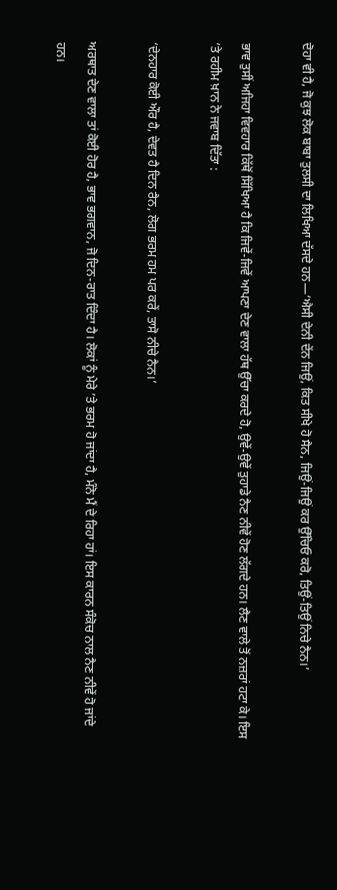ਦੋਹਾ ਵੀ ਹੈ, ਜੋ ਕੁਝ ਲੋਕ ਬਾਬਾ ਤੁਲਸੀ ਦਾ ਲਿਖਿਆ ਦੱਸਦੇ ਹਨ—‘ਐਸੀ ਦੇਨੀ ਦੇਂਨ ਜਿਉਂ, ਕਿਤ ਸੀਖੇ ਹੋ ਸੈਨ, ਜਿਉਂ-ਜਿਉਂ ਕਰ ਉੱਚਿਓ ਕਰੋ, ਤਿਉਂ-ਤਿਉਂ ਨਿਚੇ ਨੈਨ।’

ਭਾਵ ਤੁਸੀਂ ਅਜਿਹਾ ਵਿਵਹਾਰ ਕਿੱਥੋਂ ਸਿੱਖਿਆ ਹੈ ਕਿ ਜਿਵੇਂ-ਜਿਵੇਂ ਆਪਣਾ ਦੇਣ ਵਾਲਾ ਹੱਥ ਉੱਚਾ ਕਰਦੇ ਹੋ, ਉਵੇਂ-ਉਵੇਂ ਤੁਹਾਡੇ ਨੈਣ ਨੀਵੇਂ ਹੋਣ ਲੱਗਦੇ ਹਨ। ਲੈਣ ਵਾਲੇ ਤੋਂ ਨਜ਼ਰਾਂ ਹਟਾ ਕੇ। ਇਸ ’ਤੇ ਰਹੀਮ ਖ਼ਾਨ ਨੇ ਜਵਾਬ ਦਿੱਤਾ :

‘ਦੇਨਹਾਰ ਕੋਈ ਔਰ ਹੈ, ਦੇਵਤ ਹੈ ਦਿਨ ਰੈਨ, ਲੋਗ ਭਰਮ ਹਮ ਪਰ ਕਰੇਂ, ਤਾਸੋ ਨੀਚੇ ਨੈਨ।’

ਅਰਥਾਤ ਦੇਣ ਵਾਲਾ ਤਾਂ ਕੋਈ ਹੋਰ ਹੈ, ਭਾਵ ਭਗਵਾਨ, ਜੋ ਦਿਨ-ਰਾਤ ਦਿੰਦਾ ਹੈ। ਲੋਕਾਂ ਨੂੰ ਮੇਰੇ ’ਤੇ ਭਰਮ ਹੋ ਜਾਂਦਾ ਹੈ, ਮੰਨੋ ਮੈਂ ਦੇ ਰਿਹਾ ਹਾਂ। ਇਸ ਕਾਰਨ ਸੰਕੋਚ ਨਾਲ ਨੈਣ ਨੀਵੇਂ ਹੋ ਜਾਂਦੇ ਹਨ।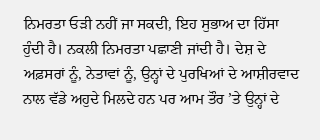ਨਿਮਰਤਾ ਓੜੀ ਨਹੀਂ ਜਾ ਸਕਦੀ, ਇਹ ਸੁਭਾਅ ਦਾ ਹਿੱਸਾ ਹੁੰਦੀ ਹੈ। ਨਕਲੀ ਨਿਮਰਤਾ ਪਛਾਣੀ ਜਾਂਦੀ ਹੈ। ਦੇਸ਼ ਦੇ ਅਫ਼ਸਰਾਂ ਨੂੰ, ਨੇਤਾਵਾਂ ਨੂੰ, ਉਨ੍ਹਾਂ ਦੇ ਪੁਰਖਿਆਂ ਦੇ ਆਸ਼ੀਰਵਾਦ ਨਾਲ ਵੱਡੇ ਅਹੁਦੇ ਮਿਲਦੇ ਹਨ ਪਰ ਆਮ ਤੌਰ ’ਤੇ ਉਨ੍ਹਾਂ ਦੇ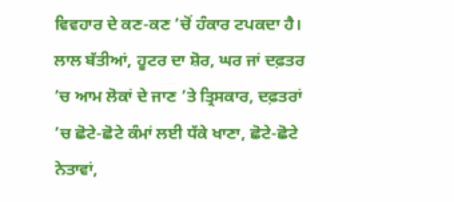ਵਿਵਹਾਰ ਦੇ ਕਣ-ਕਣ ’ਚੋਂ ਹੰਕਾਰ ਟਪਕਦਾ ਹੈ। ਲਾਲ ਬੱਤੀਆਂ, ਹੂਟਰ ਦਾ ਸ਼ੋਰ, ਘਰ ਜਾਂ ਦਫ਼ਤਰ ’ਚ ਆਮ ਲੋਕਾਂ ਦੇ ਜਾਣ ’ਤੇ ਤ੍ਰਿਸਕਾਰ, ਦਫ਼ਤਰਾਂ ’ਚ ਛੋਟੇ-ਛੋਟੇ ਕੰਮਾਂ ਲਈ ਧੱਕੇ ਖਾਣਾ, ਛੋਟੇ-ਛੋਟੇ ਨੇਤਾਵਾਂ,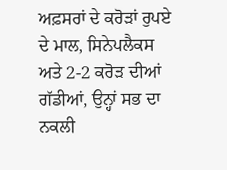ਅਫ਼ਸਰਾਂ ਦੇ ਕਰੋੜਾਂ ਰੁਪਏ ਦੇ ਮਾਲ, ਸਿਨੇਪਲੈਕਸ ਅਤੇ 2-2 ਕਰੋੜ ਦੀਆਂ ਗੱਡੀਆਂ, ਉਨ੍ਹਾਂ ਸਭ ਦਾ ਨਕਲੀ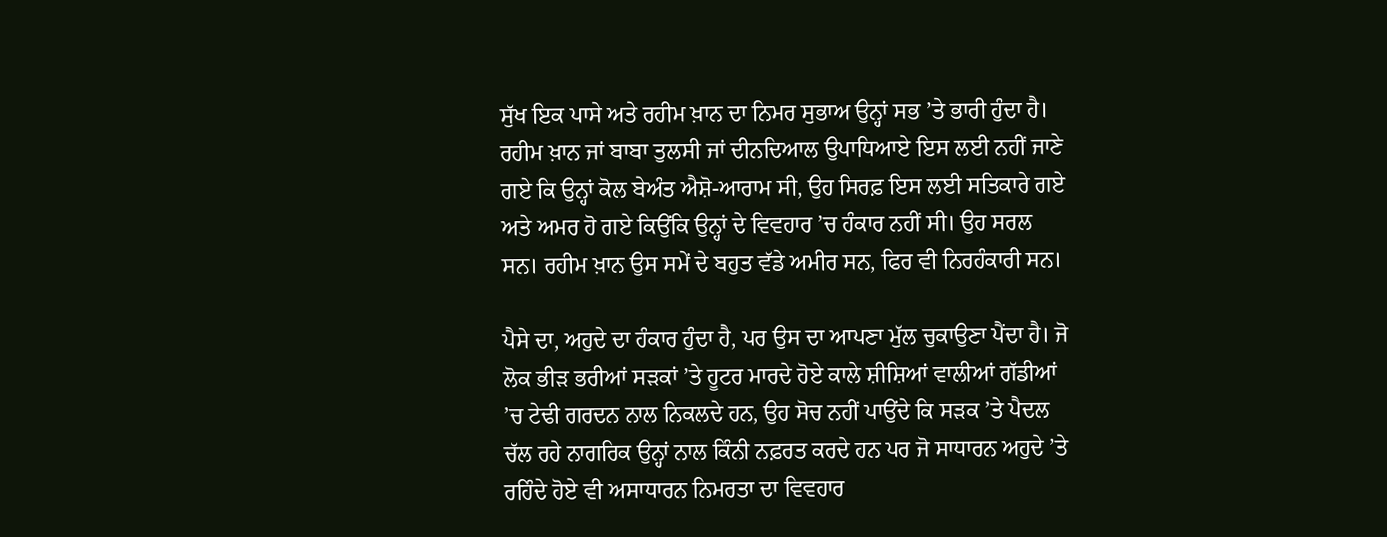ਸੁੱਖ ਇਕ ਪਾਸੇ ਅਤੇ ਰਹੀਮ ਖ਼ਾਨ ਦਾ ਨਿਮਰ ਸੁਭਾਅ ਉਨ੍ਹਾਂ ਸਭ ’ਤੇ ਭਾਰੀ ਹੁੰਦਾ ਹੈ। ਰਹੀਮ ਖ਼ਾਨ ਜਾਂ ਬਾਬਾ ਤੁਲਸੀ ਜਾਂ ਦੀਨਦਿਆਲ ਉਪਾਧਿਆਏ ਇਸ ਲਈ ਨਹੀਂ ਜਾਣੇ ਗਏ ਕਿ ਉਨ੍ਹਾਂ ਕੋਲ ਬੇਅੰਤ ਐਸ਼ੋ-ਆਰਾਮ ਸੀ, ਉਹ ਸਿਰਫ਼ ਇਸ ਲਈ ਸਤਿਕਾਰੇ ਗਏ ਅਤੇ ਅਮਰ ਹੋ ਗਏ ਕਿਉਂਕਿ ਉਨ੍ਹਾਂ ਦੇ ਵਿਵਹਾਰ ’ਚ ਹੰਕਾਰ ਨਹੀਂ ਸੀ। ਉਹ ਸਰਲ ਸਨ। ਰਹੀਮ ਖ਼ਾਨ ਉਸ ਸਮੇਂ ਦੇ ਬਹੁਤ ਵੱਡੇ ਅਮੀਰ ਸਨ, ਫਿਰ ਵੀ ਨਿਰਹੰਕਾਰੀ ਸਨ।

ਪੈਸੇ ਦਾ, ਅਹੁਦੇ ਦਾ ਹੰਕਾਰ ਹੁੰਦਾ ਹੈ, ਪਰ ਉਸ ਦਾ ਆਪਣਾ ਮੁੱਲ ਚੁਕਾਉਣਾ ਪੈਂਦਾ ਹੈ। ਜੋ ਲੋਕ ਭੀੜ ਭਰੀਆਂ ਸੜਕਾਂ ’ਤੇ ਹੂਟਰ ਮਾਰਦੇ ਹੋਏ ਕਾਲੇ ਸ਼ੀਸ਼ਿਆਂ ਵਾਲੀਆਂ ਗੱਡੀਆਂ ’ਚ ਟੇਢੀ ਗਰਦਨ ਨਾਲ ਨਿਕਲਦੇ ਹਨ, ਉਹ ਸੋਚ ਨਹੀਂ ਪਾਉਂਦੇ ਕਿ ਸੜਕ ’ਤੇ ਪੈਦਲ ਚੱਲ ਰਹੇ ਨਾਗਰਿਕ ਉਨ੍ਹਾਂ ਨਾਲ ਕਿੰਨੀ ਨਫ਼ਰਤ ਕਰਦੇ ਹਨ ਪਰ ਜੋ ਸਾਧਾਰਨ ਅਹੁਦੇ ’ਤੇ ਰਹਿੰਦੇ ਹੋਏ ਵੀ ਅਸਾਧਾਰਨ ਨਿਮਰਤਾ ਦਾ ਵਿਵਹਾਰ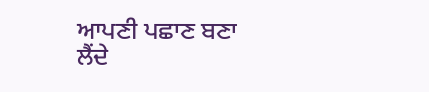ਆਪਣੀ ਪਛਾਣ ਬਣਾ ਲੈਂਦੇ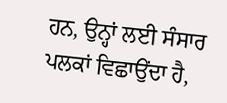ਹਨ, ਉਨ੍ਹਾਂ ਲਈ ਸੰਸਾਰ ਪਲਕਾਂ ਵਿਛਾਉਂਦਾ ਹੈ,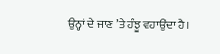ਉਨ੍ਹਾਂ ਦੇ ਜਾਣ ’ਤੇ ਹੰਝੂ ਵਹਾਉਂਦਾ ਹੈ।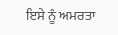ਇਸੇ ਨੂੰ ਅਮਰਤਾ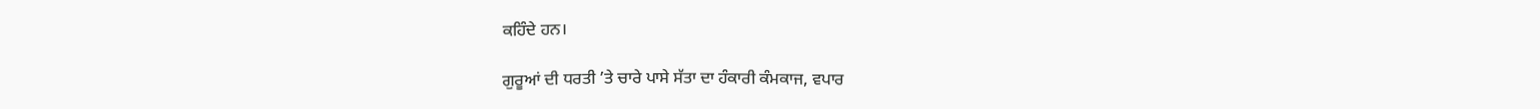ਕਹਿੰਦੇ ਹਨ।

ਗੁਰੂਆਂ ਦੀ ਧਰਤੀ ’ਤੇ ਚਾਰੇ ਪਾਸੇ ਸੱਤਾ ਦਾ ਹੰਕਾਰੀ ਕੰਮਕਾਜ, ਵਪਾਰ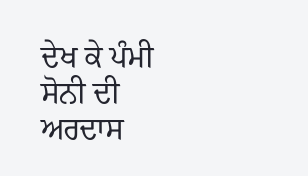ਦੇਖ ਕੇ ਪੰਮੀ ਸੋਨੀ ਦੀ ਅਰਦਾਸ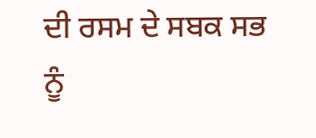ਦੀ ਰਸਮ ਦੇ ਸਬਕ ਸਭ ਨੂੰ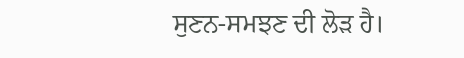ਸੁਣਨ-ਸਮਝਣ ਦੀ ਲੋੜ ਹੈ।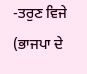-ਤਰੁਣ ਵਿਜੇ
(ਭਾਜਪਾ ਦੇ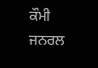ਕੌਮੀ ਜਨਰਲ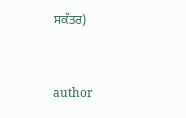ਸਕੱਤਰ)


author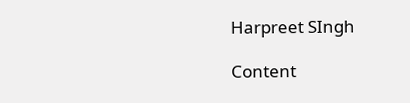Harpreet SIngh

Content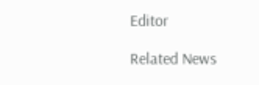Editor

Related News